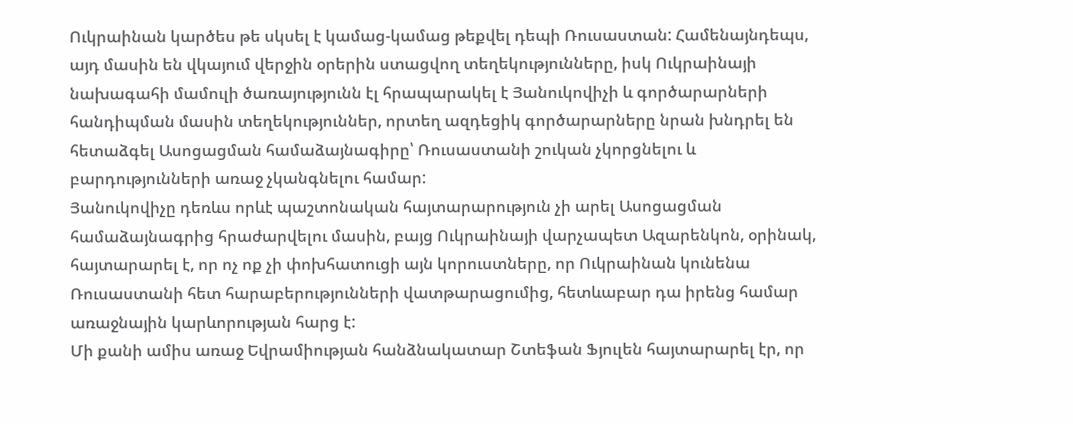Ուկրաինան կարծես թե սկսել է կամաց-կամաց թեքվել դեպի Ռուսաստան: Համենայնդեպս, այդ մասին են վկայում վերջին օրերին ստացվող տեղեկությունները, իսկ Ուկրաինայի նախագահի մամուլի ծառայությունն էլ հրապարակել է Յանուկովիչի և գործարարների հանդիպման մասին տեղեկություններ, որտեղ ազդեցիկ գործարարները նրան խնդրել են հետաձգել Ասոցացման համաձայնագիրը՝ Ռուսաստանի շուկան չկորցնելու և բարդությունների առաջ չկանգնելու համար:
Յանուկովիչը դեռևս որևէ պաշտոնական հայտարարություն չի արել Ասոցացման համաձայնագրից հրաժարվելու մասին, բայց Ուկրաինայի վարչապետ Ազարենկոն, օրինակ, հայտարարել է, որ ոչ ոք չի փոխհատուցի այն կորուստները, որ Ուկրաինան կունենա Ռուսաստանի հետ հարաբերությունների վատթարացումից, հետևաբար դա իրենց համար առաջնային կարևորության հարց է:
Մի քանի ամիս առաջ Եվրամիության հանձնակատար Շտեֆան Ֆյուլեն հայտարարել էր, որ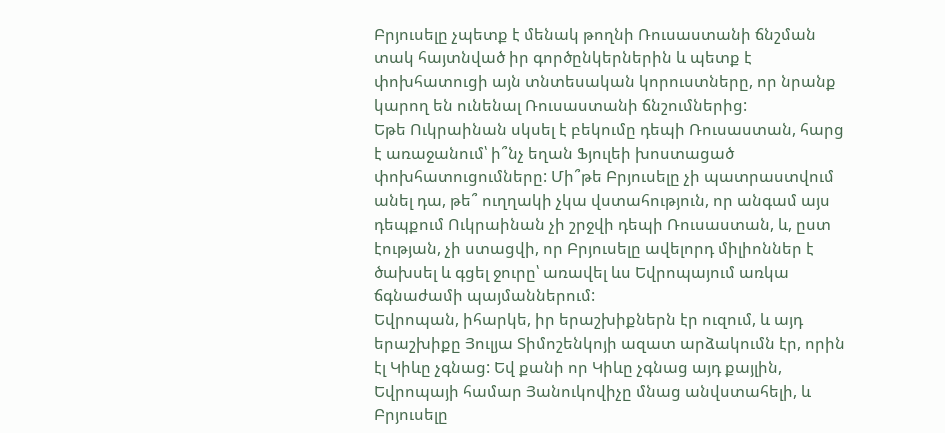Բրյուսելը չպետք է մենակ թողնի Ռուսաստանի ճնշման տակ հայտնված իր գործընկերներին և պետք է փոխհատուցի այն տնտեսական կորուստները, որ նրանք կարող են ունենալ Ռուսաստանի ճնշումներից:
Եթե Ուկրաինան սկսել է բեկումը դեպի Ռուսաստան, հարց է առաջանում՝ ի՞նչ եղան Ֆյուլեի խոստացած փոխհատուցումները: Մի՞թե Բրյուսելը չի պատրաստվում անել դա, թե՞ ուղղակի չկա վստահություն, որ անգամ այս դեպքում Ուկրաինան չի շրջվի դեպի Ռուսաստան, և, ըստ էության, չի ստացվի, որ Բրյուսելը ավելորդ միլիոններ է ծախսել և գցել ջուրը՝ առավել ևս Եվրոպայում առկա ճգնաժամի պայմաններում:
Եվրոպան, իհարկե, իր երաշխիքներն էր ուզում, և այդ երաշխիքը Յուլյա Տիմոշենկոյի ազատ արձակումն էր, որին էլ Կիևը չգնաց: Եվ քանի որ Կիևը չգնաց այդ քայլին, Եվրոպայի համար Յանուկովիչը մնաց անվստահելի, և Բրյուսելը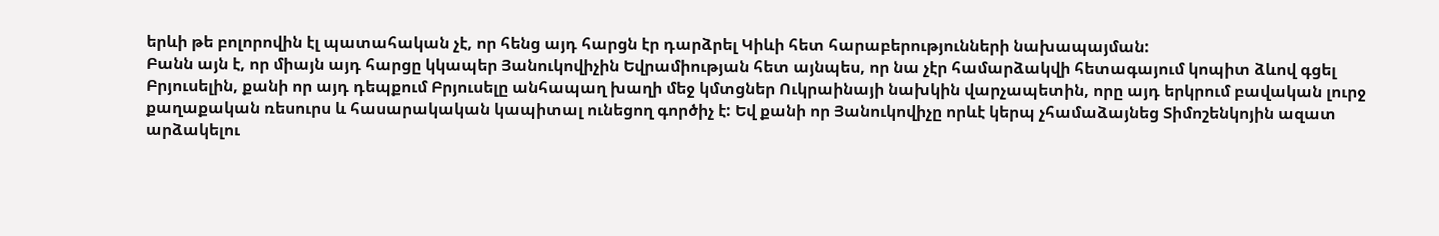երևի թե բոլորովին էլ պատահական չէ, որ հենց այդ հարցն էր դարձրել Կիևի հետ հարաբերությունների նախապայման:
Բանն այն է, որ միայն այդ հարցը կկապեր Յանուկովիչին Եվրամիության հետ այնպես, որ նա չէր համարձակվի հետագայում կոպիտ ձևով գցել Բրյուսելին, քանի որ այդ դեպքում Բրյուսելը անհապաղ խաղի մեջ կմտցներ Ուկրաինայի նախկին վարչապետին, որը այդ երկրում բավական լուրջ քաղաքական ռեսուրս և հասարակական կապիտալ ունեցող գործիչ է: Եվ քանի որ Յանուկովիչը որևէ կերպ չհամաձայնեց Տիմոշենկոյին ազատ արձակելու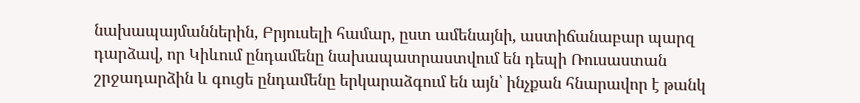նախապայմաններին, Բրյուսելի համար, ըստ ամենայնի, աստիճանաբար պարզ դարձավ, որ Կիևում ընդամենը նախապատրաստվում են դեպի Ռուսաստան շրջադարձին և գուցե ընդամենը երկարաձգում են այն՝ ինչքան հնարավոր է թանկ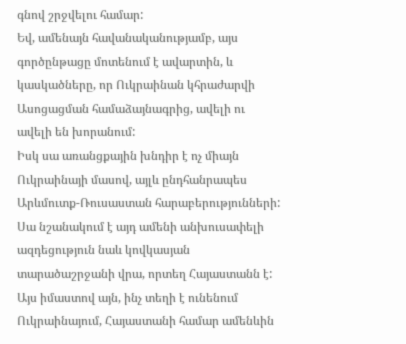գնով շրջվելու համար:
Եվ, ամենայն հավանականությամբ, այս գործընթացը մոտենում է ավարտին, և կասկածները, որ Ուկրաինան կհրաժարվի Ասոցացման համաձայնագրից, ավելի ու ավելի են խորանում:
Իսկ սա առանցքային խնդիր է ոչ միայն Ուկրաինայի մասով, այլև ընդհանրապես Արևմուտք-Ռուսաստան հարաբերությունների: Սա նշանակում է այդ ամենի անխուսափելի ազդեցություն նաև կովկասյան տարածաշրջանի վրա, որտեղ Հայաստանն է:
Այս իմաստով այն, ինչ տեղի է ունենում Ուկրաինայում, Հայաստանի համար ամենևին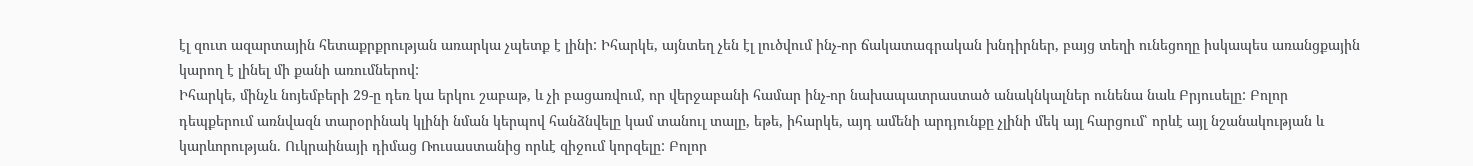էլ զուտ ազարտային հետաքրքրության առարկա չպետք է լինի: Իհարկե, այնտեղ չեն էլ լուծվում ինչ-որ ճակատագրական խնդիրներ, բայց տեղի ունեցողը իսկապես առանցքային կարող է լինել մի քանի առումներով:
Իհարկե, մինչև նոյեմբերի 29-ը դեռ կա երկու շաբաթ, և չի բացառվում, որ վերջաբանի համար ինչ-որ նախապատրաստած անակնկալներ ունենա նաև Բրյուսելը: Բոլոր դեպքերում առնվազն տարօրինակ կլինի նման կերպով հանձնվելը կամ տանուլ տալը, եթե, իհարկե, այդ ամենի արդյունքը չլինի մեկ այլ հարցում՝ որևէ այլ նշանակության և կարևորության. Ուկրաինայի դիմաց Ռուսաստանից որևէ զիջում կորզելը: Բոլոր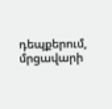դեպքերում, մրցավարի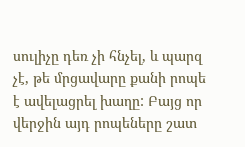սուլիչը դեռ չի հնչել, և պարզ չէ, թե մրցավարը քանի րոպե է ավելացրել խաղը: Բայց որ վերջին այդ րոպեները շատ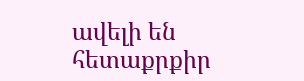ավելի են հետաքրքիր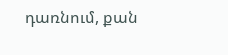դառնում, քան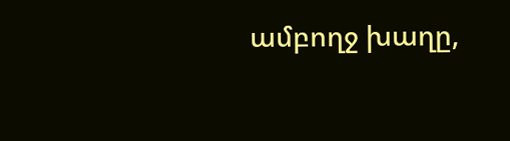ամբողջ խաղը,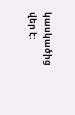կասկածից վեր է: